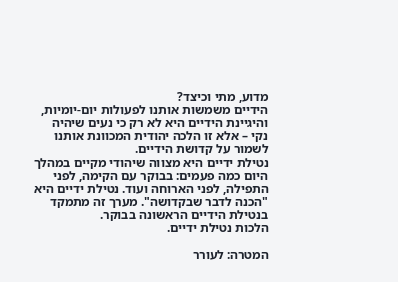מדוע, מתי וכיצד?
הידיים משמשות אותנו לפעולות יום-יומיות, והיגיינת הידיים היא לא רק כי נעים שיהיה נקי – אלא זו הלכה יהודית המכוונת אותנו לשמור על קדושת הידיים.
נטילת ידיים היא מצווה שיהודי מקיים במהלך היום כמה פעמים: בבוקר עם הקימה, לפני התפילה, לפני הארוחה ועוד. נטילת ידיים היא "הכנה לדבר שבקדושה". מערך זה מתמקד בנטילת הידיים הראשונה בבוקר.
הלכות נטילת ידיים.

המטרה: לעורר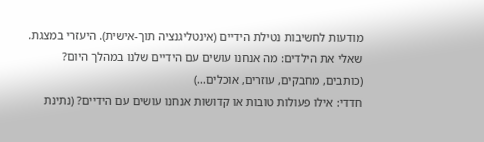מודעות לחשיבות נטילת הידיים (אינטליגנציה תוך-אישית). היעזרי במצגת.
שאלי את הילדים: מה אנחנו עושים עם הידיים שלנו במהלך היום? (כותבים, מחבקים, עוזרים, אוכלים...)
חדדי: אילו פעולות טובות או קדושות אנחנו עושים עם הידיים? (נתינת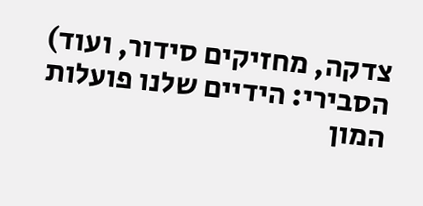צדקה, מחזיקים סידור, ועוד)
הסבירי: הידיים שלנו פועלות המון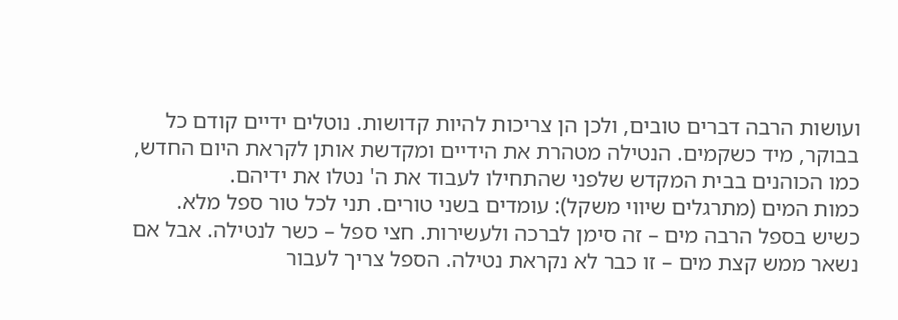ועושות הרבה דברים טובים, ולכן הן צריכות להיות קדושות. נוטלים ידיים קודם כל בבוקר, מיד כשקמים. הנטילה מטהרת את הידיים ומקדשת אותן לקראת היום החדש, כמו הכוהנים בבית המקדש שלפני שהתחילו לעבוד את ה' נטלו את ידיהם.
כמות המים (מתרגלים שיווי משקל): עומדים בשני טורים. תני לכל טור ספל מלא. כשיש בספל הרבה מים – זה סימן לברכה ולעשירות. חצי ספל – כשר לנטילה. אבל אם נשאר ממש קצת מים – זו כבר לא נקראת נטילה. הספל צריך לעבור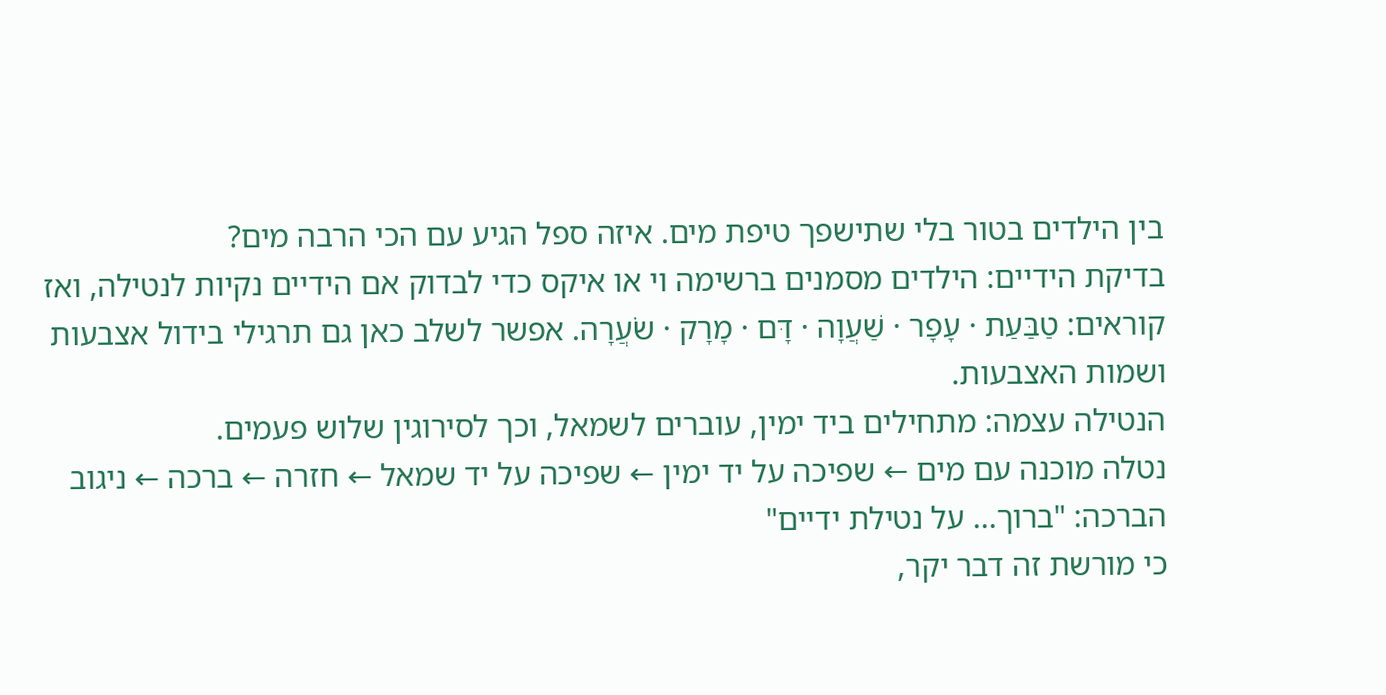בין הילדים בטור בלי שתישפך טיפת מים. איזה ספל הגיע עם הכי הרבה מים?
בדיקת הידיים: הילדים מסמנים ברשימה וי או איקס כדי לבדוק אם הידיים נקיות לנטילה, ואז קוראים: טַבַּעַת · עָפָר · שַׁעֲוָה · דָּם · מָרָק · שֹׂעֲרָה. אפשר לשלב כאן גם תרגילי בידול אצבעות ושמות האצבעות.
הנטילה עצמה: מתחילים ביד ימין, עוברים לשמאל, וכך לסירוגין שלוש פעמים.
נטלה מוכנה עם מים ← שפיכה על יד ימין ← שפיכה על יד שמאל ← חזרה ← ברכה ← ניגוב
הברכה: "ברוך... על נטילת ידיים"
כי מורשת זה דבר יקר,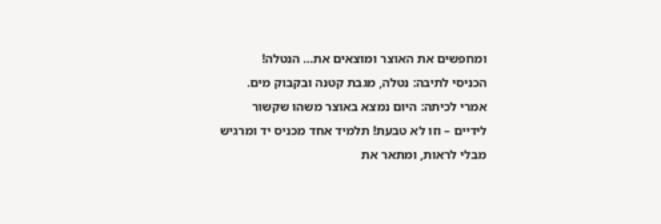ומחפשים את האוצר ומוצאים את… הנטלה!
הכניסי לתיבה: נטלה, מגבת קטנה ובקבוק מים.
אמרי לכיתה: היום נמצא באוצר משהו שקשור לידיים – וזו לא טבעת! תלמיד אחד מכניס יד ומרגיש מבלי לראות, ומתאר את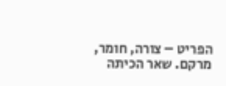הפריט – צורה, חומר, מרקם. שאר הכיתה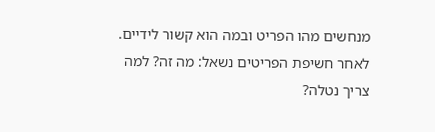מנחשים מהו הפריט ובמה הוא קשור לידיים.
לאחר חשיפת הפריטים נשאל: מה זה? למה צריך נטלה?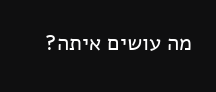מה עושים איתה?